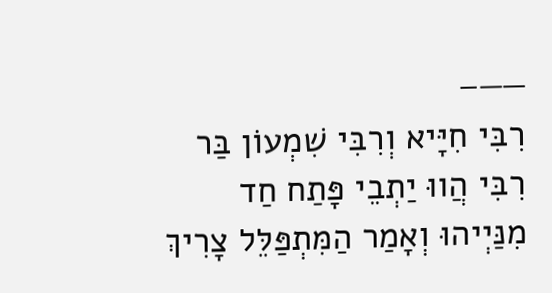——–
רִבִּי חִיָּיא וְרִבִּי שִׁמְעוֹן בַּר רִבִּי הֲווּ יַתְבֵי פָּתַח חַד מִנַּיְיהוּ וְאָמַר הַמִּתְפַּלֵּל צָרִיךְ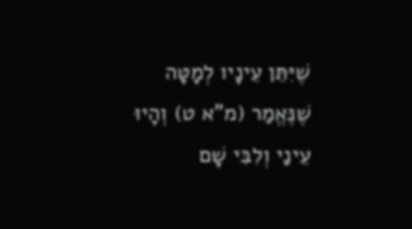שֶׁיִּתֵּן עֵינָיו לְמָטָּה שֶׁנֶּאֱמַר (מ"א ט) וְהָיוּ עֵינַי וְלִבִּי שָׁם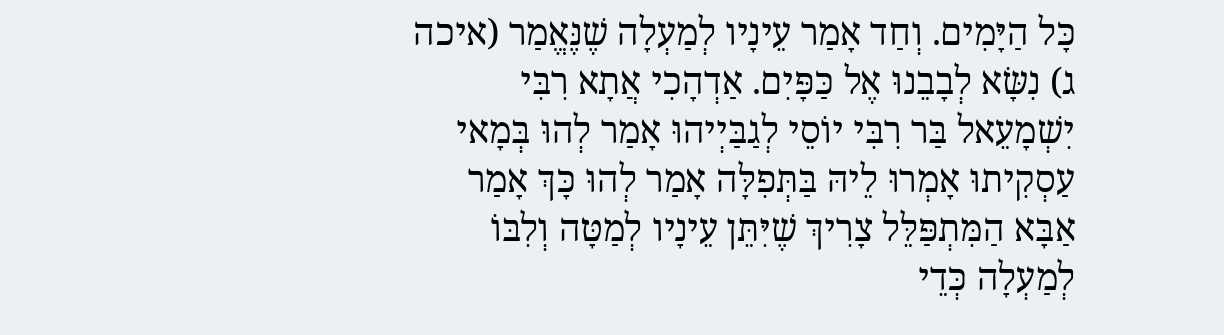כָּל הַיָּמִים. וְחַד אָמַר עֵינָיו לְמַעְלָה שֶׁנֶּאֱמַר (איכה ג) נִשָּׂא לְבָבֵנוּ אֶל כַּפָּיִם. אַדְהָכִי אֲתָא רִבִּי יִשְׁמָעֵאל בַּר רִבִּי יוֹסֵי לְגַבַּיְיהוּ אָמַר לְהוּ בְּמָאי עַסְקִיתוּ אָמְרוּ לֵיהּ בַּתְּפִלָּה אָמַר לְהוּ כָּךְ אָמַר אַבָּא הַמִּתְפַּלֵּל צָרִיךְ שֶׁיִּתֵּן עֵינָיו לְמַטָּה וְלִבּוֹ לְמַעְלָה כְּדֵי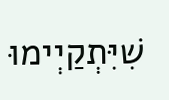שִׁיִּתְקַיְימוּ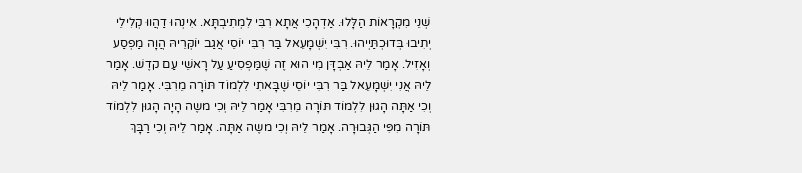שְׁנֵי מִקְרָאוֹת הַלָּלוּ. אַדְהָכִי אֲתָא רִבִּי לִמְתִיבְתָּא. אִינְהוּ דַהֲווּ קְלִילֵי יְתִיבוּ בְּדוּכְתַּיְיהוּ. רִבִּי יִשְׁמָעֵאל בַּר רִבִּי יוֹסֵי אֲגַב יוֹקְּרֵיהּ הֲוָה מַפְסַע וְאָזִיל. אָמַר לֵיהּ אַבְדָּן מִי הוּא זֶה שֶׁמַּפְסִיעַ עַל רָאשֵׁי עַם קדֶשׁ. אָמַר לֵיהּ אֲנִי יִשְׁמָעֵאל בַּר רִבִּי יוֹסֵי שֶׁבָּאתִי לִלְמוֹד תּוֹרָה מֵרִבִּי. אָמַר לֵיהּ וְכִי אַתָּה הָגוּן לִלְמוֹד תּוֹרָה מֵרִבִּי אָמַר לֵיהּ וְכִי משֶה הָיָה הָגוּן לִלְמוֹד תּוֹרָה מִפִּי הַגְּבוּרָה. אָמַר לֵיהּ וְכִי משֶה אַתָּה. אָמַר לֵיהּ וְכִי רַבָּךְ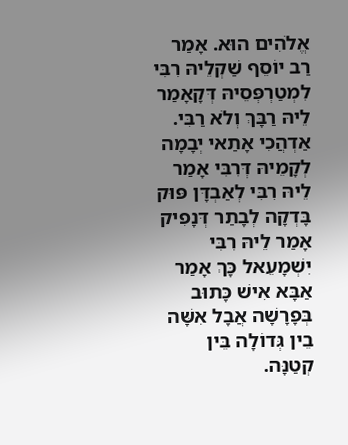אֱלֹהִים הוּא. אָמַר רַב יוֹסֵף שַׁקְלֵיהּ רִבִּי לִמְטַרְפְּסֵיהּ דְּקָאָמַר לֵיהּ רַבָּךְ וְלֹא רַבִּי. אַדְהֲכִי אָתַאי יְבָמָה לְקָמֵיהּ דְּרִבִּי אָמַר לֵיהּ רִבִּי לְאַבְדָּן פּוּק בָּדְקָה לְבָתַר דְּנָפִיק אָמַר לֵיהּ רִבִּי יִשְׁמָעֵאל כָּךְ אָמַר אַבָּא אִישׁ כָּתוּב בְּפָרָשָׁה אֲבָל אִשָּׁה בֵין גְּדוֹלָה בֵּין קְטַנָּה.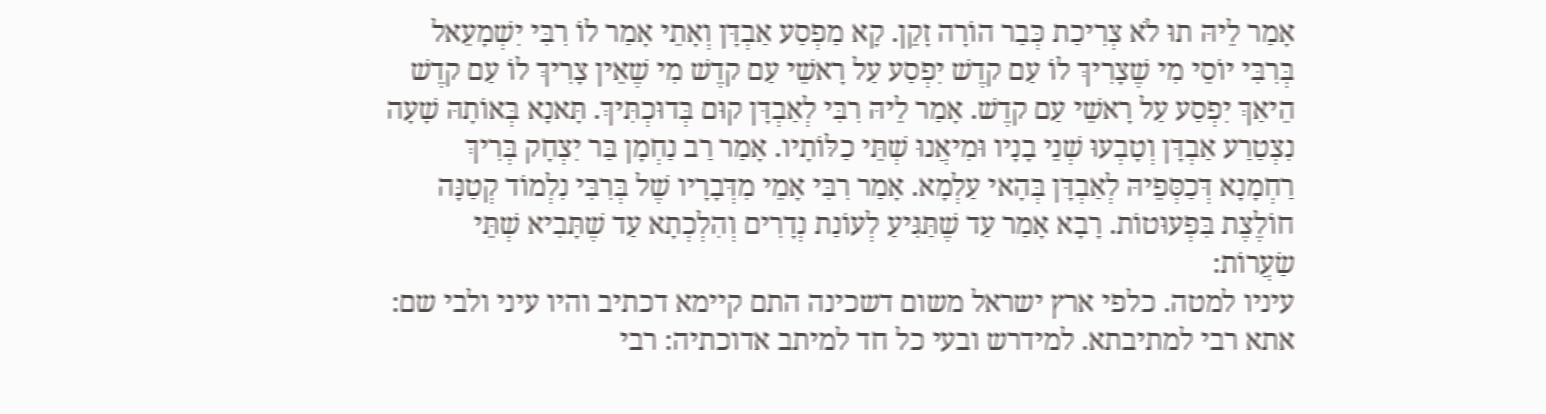אָמַר לֵיהּ תוּ לֹא צְרִיכַת כְּבַר הוֹרָה זָקֵן. קָא מַפְסַע אַבְדָּן וְאָתֵי אָמַר לוֹ רִבִּי יִשְׁמָעֵאל בְּרִבִּי יוֹסֵי מִי שֶׁצָרִיךְ לוֹ עַם קדֶשׁ יִפְסַע עַל רָאשֵׁי עַם קדֶשׁ מִי שֶׁאֵין צָרִיךְ לוֹ עַם קדֶשׁ הֵיאַךְ יִפְסַע עַל רָאשֵׁי עַם קדֶשׁ. אָמַר לֵיהּ רִבִּי לְאַבְדָּן קוּם בְּדוּכְתִּיךְ. תָּאנָא בְּאוֹתָהּ שָׁעָה נִצְטַרַע אַבְדָּן וְטָבְעוּ שְׁנֵי בָנָיו וּמִיאֲנוּ שְׁתֵּי כַלּוֹתָיו. אָמַר רַב נַחְמָן בַּר יִצְחָק בְּרִיךְ רַחְמָנָא דְּכַסְּפֵיהּ לְאַבְדָּן בְּהָאי עַלְמָא. אָמַר רִבִּי אָמֵי מִדְּבָרָיו שֶׁל בְּרִבִּי נִלְמוֹד קְטַנָּה חוֹלֶצֶת בִּפְעוּטוֹת. רָבָא אָמַר עַד שֶׁתַּגִּיעַ לְעוֹנַת נְדָרִים וְהִלְכְתָא עַד שֶׁתָּבִיא שְׁתֵּי שַׂעֲרוֹת:
עיניו למטה. כלפי ארץ ישראל משום דשכינה התם קיימא דכתיב והיו עיני ולבי שם: אתא רבי למתיבתא. למידרש ובעי כל חד למיתב אדוכתיה: רבי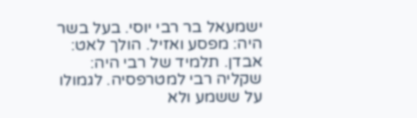ישמעאל בר רבי יוסי. בעל בשר היה: מפסע ואזיל. הולך לאט: אבדן. תלמיד של רבי היה: שקליה רבי למטרפסיה. לגמולו על ששמע ולא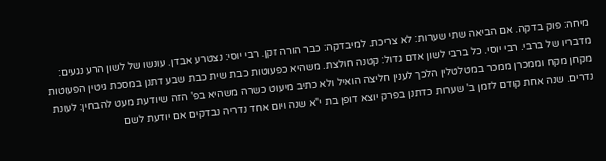מיחה: פוק בדקה. אם הביאה שתי שערות: לא צריכת. למיבדקה: כבר הורה זקן. רבי יוסי: נצטרע אבדן. עונשו של לשון הרע נגעים: מדבריו של ברבי. רבי יוסי. כל ברבי לשון אדם גדול: קטנה חולצת. משהיא כפעוטות כבת שית כבת שבע דתנן במסכת גיטין הפעוטות מקחן מקח וממכרן ממכר במטלטלין הלכך לענין חליצה הואיל ולא כתיב מיעוט כשרה משהיא בפ' הזה שיודעת מעט להבחין: לעונת נדרים. שנה אחת קודם לזמן ב' שערות כדתנן בפרק יוצא דופן בת י"א שנה ויום אחד נדריה נבדקים אם יודעת לשם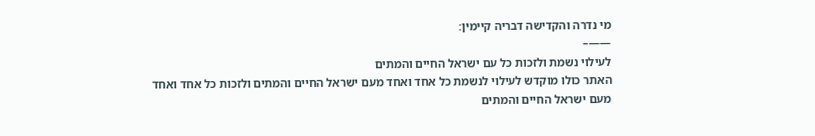מי נדרה והקדישה דבריה קיימין:
——–
לעילוי נשמת ולזכות כל עם ישראל החיים והמתים
האתר כולו מוקדש לעילוי לנשמת כל אחד ואחד מעם ישראל החיים והמתים ולזכות כל אחד ואחד מעם ישראל החיים והמתים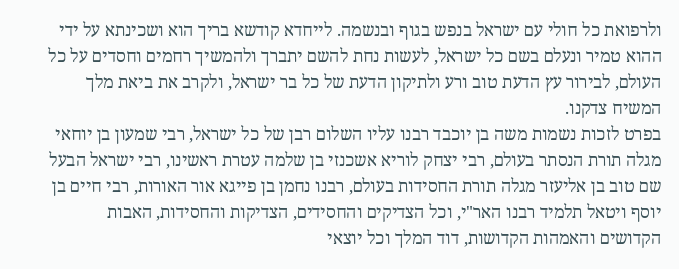ולרפואת כל חולי עם ישראל בנפש בגוף ובנשמה. לייחדא קודשא בריך הוא ושכינתא על ידי ההוא טמיר ונעלם בשם כל ישראל, לעשות נחת להשם יתברך ולהמשיך רחמים וחסדים על כל העולם, לבירור עץ הדעת טוב ורע ולתיקון הדעת של כל בר ישראל, ולקרב את ביאת מלך המשיח צדקנו.
בפרט לזכות נשמות משה בן יוכבד רבנו עליו השלום רבן של כל ישראל, רבי שמעון בן יוחאי מגלה תורת הנסתר בעולם, רבי יצחק לוריא אשכנזי בן שלמה עטרת ראשינו, רבי ישראל הבעל שם טוב בן אליעזר מגלה תורת החסידות בעולם, רבנו נחמן בן פייגא אור האורות, רבי חיים בן יוסף ויטאל תלמיד רבנו האר"י, וכל הצדיקים והחסידים, הצדיקות והחסידות, האבות הקדושים והאמהות הקדושות, דוד המלך וכל יוצאי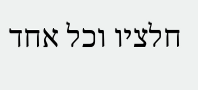חלציו וכל אחד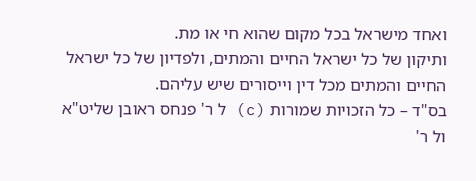ואחד מישראל בכל מקום שהוא חי או מת.
ותיקון של כל ישראל החיים והמתים, ולפדיון של כל ישראל החיים והמתים מכל דין וייסורים שיש עליהם.
בס"ד – כל הזכויות שמורות (c) ל ר' פנחס ראובן שליט"א ול ר'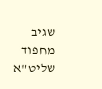שגיב מחפוד שליט"א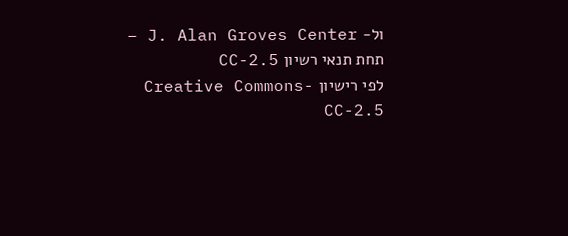ול- J. Alan Groves Center – תחת תנאי רשיון CC-2.5
לפי רישיון Creative Commons-CC-2.5